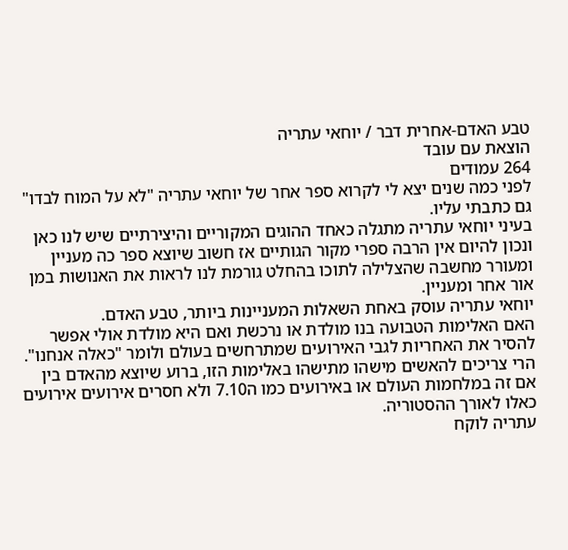טבע האדם-אחרית דבר / יוחאי עתריה
הוצאת עם עובד
264 עמודים
לפני כמה שנים יצא לי לקרוא ספר אחר של יוחאי עתריה "לא על המוח לבדו" גם כתבתי עליו.
בעיני יוחאי עתריה מתגלה כאחד ההוגים המקוריים והיצירתיים שיש לנו כאן ונכון להיום אין הרבה ספרי מקור הגותיים אז חשוב שיוצא ספר כה מעניין ומעורר מחשבה שהצלילה לתוכו בהחלט גורמת לנו לראות את האנושות במן אור אחר ומעניין.
יוחאי עתריה עוסק באחת השאלות המעניינות ביותר, טבע האדם.
האם האלימות הטבועה בנו מולדת או נרכשת ואם היא מולדת אולי אפשר להסיר את האחריות לגבי האירועים שמתרחשים בעולם ולומר "כאלה אנחנו".
הרי צריכים להאשים מישהו מתישהו באלימות הזו, ברוע שיוצא מהאדם בין אם זה במלחמות העולם או באירועים כמו ה7.10 ולא חסרים אירועים אירועים כאלו לאורך ההסטוריה.
עתריה לוקח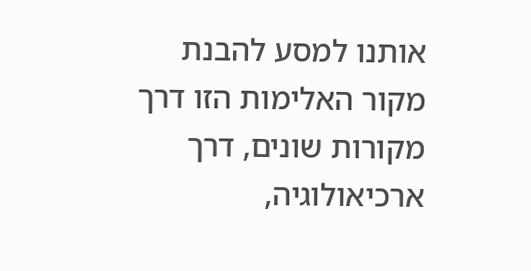אותנו למסע להבנת מקור האלימות הזו דרך מקורות שונים, דרך ארכיאולוגיה,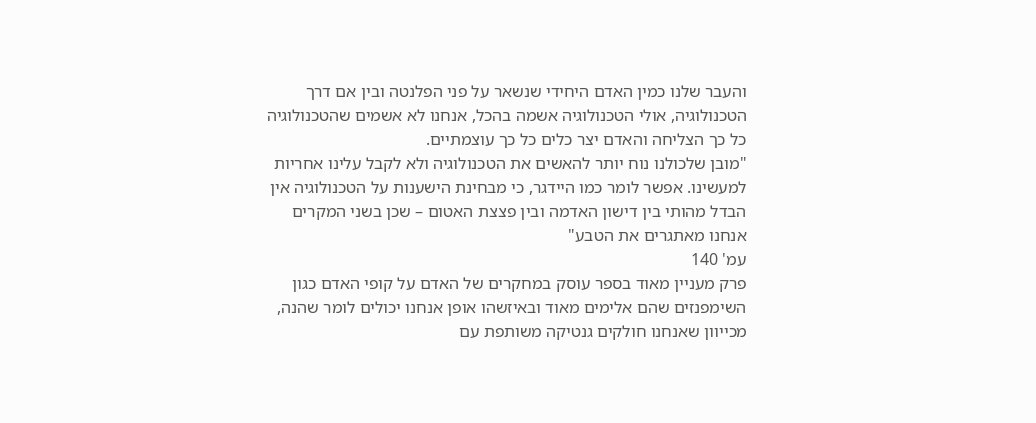והעבר שלנו כמין האדם היחידי שנשאר על פני הפלנטה ובין אם דרך הטכנולוגיה, אולי הטכנולוגיה אשמה בהכל, אנחנו לא אשמים שהטכנולוגיה כל כך הצליחה והאדם יצר כלים כל כך עוצמתיים.
"מובן שלכולנו נוח יותר להאשים את הטכנולוגיה ולא לקבל עלינו אחריות למעשינו. אפשר לומר כמו היידגר, כי מבחינת הישענות על הטכנולוגיה אין הבדל מהותי בין דישון האדמה ובין פצצת האטום – שכן בשני המקרים אנחנו מאתגרים את הטבע"
עמ' 140
פרק מעניין מאוד בספר עוסק במחקרים של האדם על קופי האדם כגון השימפנזים שהם אלימים מאוד ובאיזשהו אופן אנחנו יכולים לומר שהנה, מכייוון שאנחנו חולקים גנטיקה משותפת עם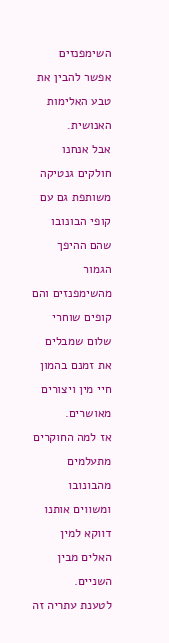השימפנזים אפשר להבין את טבע האלימות האנושית.
אבל אנחנו חולקים גנטיקה משותפת גם עם קופי הבונובו שהם ההיפך הגמור מהשימפנזים והם קופים שוחרי שלום שמבלים את זמנם בהמון חיי מין ויצורים מאושרים.
אז למה החוקרים מתעלמים מהבונובו ומשווים אותנו דווקא למין האלים מבין השניים.
לטענת עתריה זה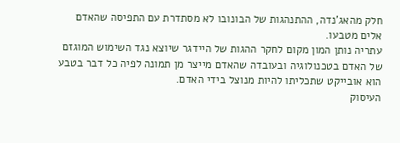חלק מהאג'נדה, ההתנהגות של הבונובו לא מסתדרת עם התפיסה שהאדם אלים מטבעו.
עתריה נותן המון מקום לחקר ההגות של היידגר שיוצא נגד השימוש המוגזם של האדם בטכנולוגיה ובעובדה שהאדם מייצר מן תמונה לפיה כל דבר בטבע הוא אובייקט שתכליתו להיות מנוצל בידי האדם.
העיסוק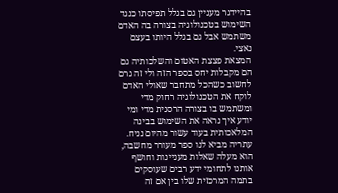בהיידגר מעניין גם בגלל תפיסתו כנגד השימוש בטכנולוגיה בצורה בה האדם משתמש אבל גם בגלל היותו בעצם נאצי.
המצאת פצצת האטום והשלכותיה גם הם מקבלות יחס בספר הזה ולי זה גרם לחשוב כשהכל מתחבר שאולי האדם לוקח את הטכנולוגיה רחוק מדי ומשתמש בו בצורה הרסנית מדי ומי יודע איך נראה את השימוש בבינה המלאכותית בעוד עשור מהיום נניח.
עתריה מביא לנו ספר מעורר מחשבה, הוא מעלה שאלות מעניינות וחושף אותנו לתחומי ידע רבים שעוסקים בתמה המרכזית שלו בין אם זה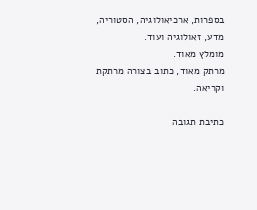בספרות, ארכיאולוגיה, הסטוריה, מדע, זאולוגיה ועוד.
מומלץ מאוד.
מרתק מאוד, כתוב בצורה מרתקת וקריאה.

כתיבת תגובה